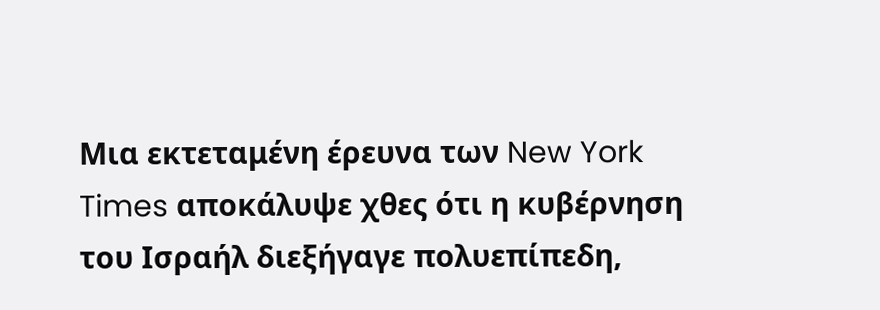Μια εκτεταμένη έρευνα των New York Times αποκάλυψε χθες ότι η κυβέρνηση του Ισραήλ διεξήγαγε πολυεπίπεδη,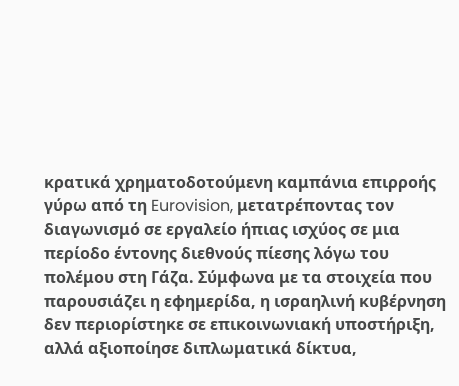κρατικά χρηματοδοτούμενη καμπάνια επιρροής γύρω από τη Eurovision, μετατρέποντας τον διαγωνισμό σε εργαλείο ήπιας ισχύος σε μια περίοδο έντονης διεθνούς πίεσης λόγω του πολέμου στη Γάζα. Σύμφωνα με τα στοιχεία που παρουσιάζει η εφημερίδα, η ισραηλινή κυβέρνηση δεν περιορίστηκε σε επικοινωνιακή υποστήριξη, αλλά αξιοποίησε διπλωματικά δίκτυα,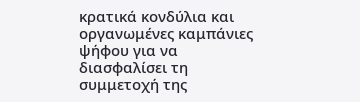κρατικά κονδύλια και οργανωμένες καμπάνιες ψήφου για να διασφαλίσει τη συμμετοχή της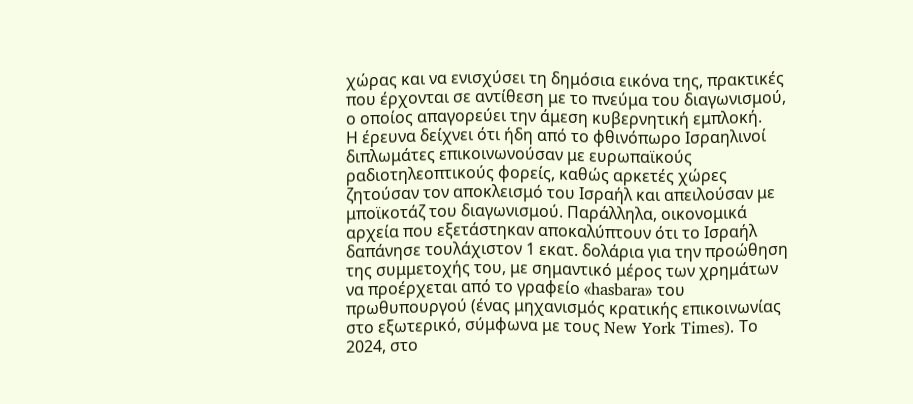χώρας και να ενισχύσει τη δημόσια εικόνα της, πρακτικές που έρχονται σε αντίθεση με το πνεύμα του διαγωνισμού, ο οποίος απαγορεύει την άμεση κυβερνητική εμπλοκή.
Η έρευνα δείχνει ότι ήδη από το φθινόπωρο Ισραηλινοί διπλωμάτες επικοινωνούσαν με ευρωπαϊκούς ραδιοτηλεοπτικούς φορείς, καθώς αρκετές χώρες ζητούσαν τον αποκλεισμό του Ισραήλ και απειλούσαν με μποϊκοτάζ του διαγωνισμού. Παράλληλα, οικονομικά αρχεία που εξετάστηκαν αποκαλύπτουν ότι το Ισραήλ δαπάνησε τουλάχιστον 1 εκατ. δολάρια για την προώθηση της συμμετοχής του, με σημαντικό μέρος των χρημάτων να προέρχεται από το γραφείο «hasbara» του πρωθυπουργού (ένας μηχανισμός κρατικής επικοινωνίας στο εξωτερικό, σύμφωνα με τους New York Times). Το 2024, στο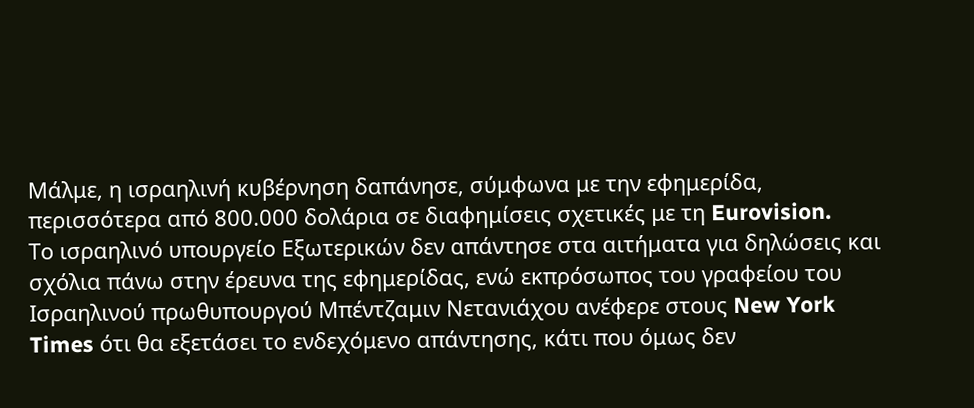Μάλμε, η ισραηλινή κυβέρνηση δαπάνησε, σύμφωνα με την εφημερίδα, περισσότερα από 800.000 δολάρια σε διαφημίσεις σχετικές με τη Eurovision.
Το ισραηλινό υπουργείο Εξωτερικών δεν απάντησε στα αιτήματα για δηλώσεις και σχόλια πάνω στην έρευνα της εφημερίδας, ενώ εκπρόσωπος του γραφείου του Ισραηλινού πρωθυπουργού Μπέντζαμιν Νετανιάχου ανέφερε στους New York Times ότι θα εξετάσει το ενδεχόμενο απάντησης, κάτι που όμως δεν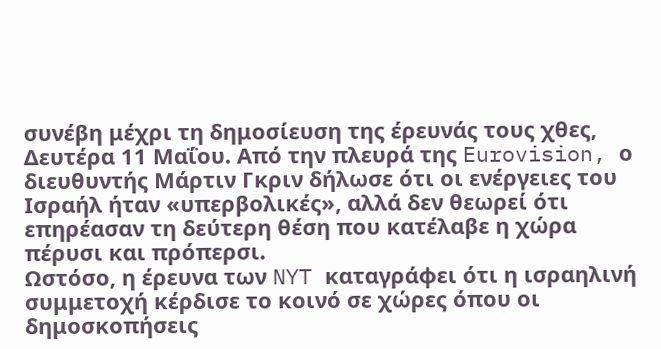συνέβη μέχρι τη δημοσίευση της έρευνάς τους χθες, Δευτέρα 11 Μαΐου. Από την πλευρά της Eurovision, ο διευθυντής Μάρτιν Γκριν δήλωσε ότι οι ενέργειες του Ισραήλ ήταν «υπερβολικές», αλλά δεν θεωρεί ότι επηρέασαν τη δεύτερη θέση που κατέλαβε η χώρα πέρυσι και πρόπερσι.
Ωστόσο, η έρευνα των NYT καταγράφει ότι η ισραηλινή συμμετοχή κέρδισε το κοινό σε χώρες όπου οι δημοσκοπήσεις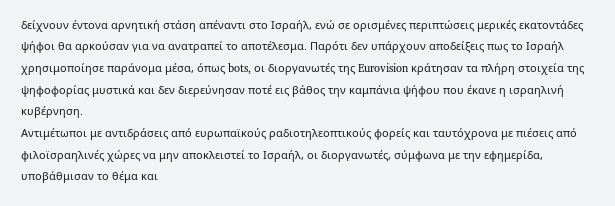δείχνουν έντονα αρνητική στάση απέναντι στο Ισραήλ, ενώ σε ορισμένες περιπτώσεις μερικές εκατοντάδες ψήφοι θα αρκούσαν για να ανατραπεί το αποτέλεσμα. Παρότι δεν υπάρχουν αποδείξεις πως το Ισραήλ χρησιμοποίησε παράνομα μέσα, όπως bots, οι διοργανωτές της Eurovision κράτησαν τα πλήρη στοιχεία της ψηφοφορίας μυστικά και δεν διερεύνησαν ποτέ εις βάθος την καμπάνια ψήφου που έκανε η ισραηλινή κυβέρνηση.
Αντιμέτωποι με αντιδράσεις από ευρωπαϊκούς ραδιοτηλεοπτικούς φορείς και ταυτόχρονα με πιέσεις από φιλοϊσραηλινές χώρες να μην αποκλειστεί το Ισραήλ, οι διοργανωτές, σύμφωνα με την εφημερίδα, υποβάθμισαν το θέμα και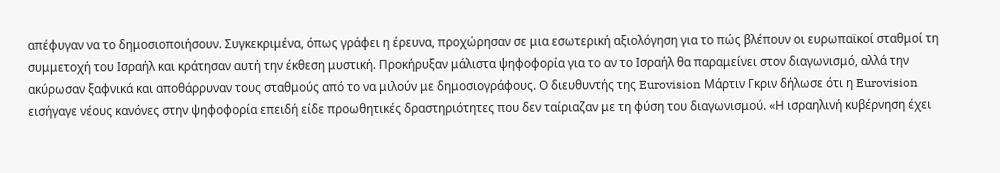απέφυγαν να το δημοσιοποιήσουν. Συγκεκριμένα, όπως γράφει η έρευνα, προχώρησαν σε μια εσωτερική αξιολόγηση για το πώς βλέπουν οι ευρωπαϊκοί σταθμοί τη συμμετοχή του Ισραήλ και κράτησαν αυτή την έκθεση μυστική. Προκήρυξαν μάλιστα ψηφοφορία για το αν το Ισραήλ θα παραμείνει στον διαγωνισμό, αλλά την ακύρωσαν ξαφνικά και αποθάρρυναν τους σταθμούς από το να μιλούν με δημοσιογράφους. Ο διευθυντής της Eurovision Μάρτιν Γκριν δήλωσε ότι η Eurovision εισήγαγε νέους κανόνες στην ψηφοφορία επειδή είδε προωθητικές δραστηριότητες που δεν ταίριαζαν με τη φύση του διαγωνισμού. «Η ισραηλινή κυβέρνηση έχει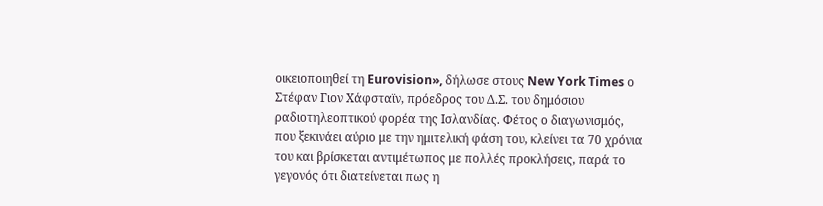οικειοποιηθεί τη Eurovision», δήλωσε στους New York Times ο Στέφαν Γιον Χάφσταϊν, πρόεδρος του Δ.Σ. του δημόσιου ραδιοτηλεοπτικού φορέα της Ισλανδίας. Φέτος ο διαγωνισμός, που ξεκινάει αύριο με την ημιτελική φάση του, κλείνει τα 70 χρόνια του και βρίσκεται αντιμέτωπος με πολλές προκλήσεις, παρά το γεγονός ότι διατείνεται πως η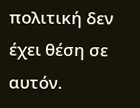πολιτική δεν έχει θέση σε αυτόν.